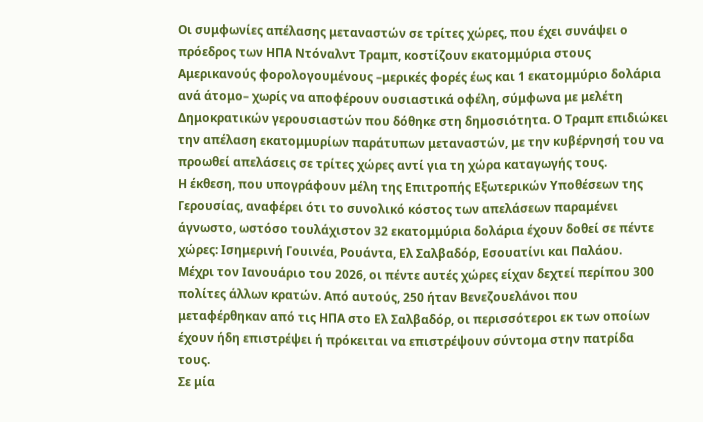Οι συμφωνίες απέλασης μεταναστών σε τρίτες χώρες, που έχει συνάψει ο πρόεδρος των ΗΠΑ Ντόναλντ Τραμπ, κοστίζουν εκατομμύρια στους Αμερικανούς φορολογουμένους –μερικές φορές έως και 1 εκατομμύριο δολάρια ανά άτομο– χωρίς να αποφέρουν ουσιαστικά οφέλη, σύμφωνα με μελέτη Δημοκρατικών γερουσιαστών που δόθηκε στη δημοσιότητα. Ο Τραμπ επιδιώκει την απέλαση εκατομμυρίων παράτυπων μεταναστών, με την κυβέρνησή του να προωθεί απελάσεις σε τρίτες χώρες αντί για τη χώρα καταγωγής τους.
Η έκθεση, που υπογράφουν μέλη της Επιτροπής Εξωτερικών Υποθέσεων της Γερουσίας, αναφέρει ότι το συνολικό κόστος των απελάσεων παραμένει άγνωστο, ωστόσο τουλάχιστον 32 εκατομμύρια δολάρια έχουν δοθεί σε πέντε χώρες: Ισημερινή Γουινέα, Ρουάντα, Ελ Σαλβαδόρ, Εσουατίνι και Παλάου.
Μέχρι τον Ιανουάριο του 2026, οι πέντε αυτές χώρες είχαν δεχτεί περίπου 300 πολίτες άλλων κρατών. Από αυτούς, 250 ήταν Βενεζουελάνοι που μεταφέρθηκαν από τις ΗΠΑ στο Ελ Σαλβαδόρ, οι περισσότεροι εκ των οποίων έχουν ήδη επιστρέψει ή πρόκειται να επιστρέψουν σύντομα στην πατρίδα τους.
Σε μία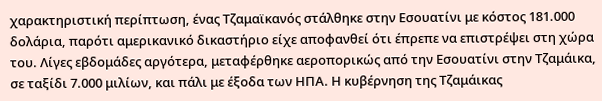χαρακτηριστική περίπτωση, ένας Τζαμαϊκανός στάλθηκε στην Εσουατίνι με κόστος 181.000 δολάρια, παρότι αμερικανικό δικαστήριο είχε αποφανθεί ότι έπρεπε να επιστρέψει στη χώρα του. Λίγες εβδομάδες αργότερα, μεταφέρθηκε αεροπορικώς από την Εσουατίνι στην Τζαμάικα, σε ταξίδι 7.000 μιλίων, και πάλι με έξοδα των ΗΠΑ. Η κυβέρνηση της Τζαμάικας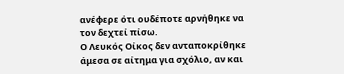ανέφερε ότι ουδέποτε αρνήθηκε να τον δεχτεί πίσω.
Ο Λευκός Οίκος δεν ανταποκρίθηκε άμεσα σε αίτημα για σχόλιο, αν και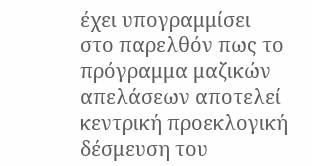έχει υπογραμμίσει στο παρελθόν πως το πρόγραμμα μαζικών απελάσεων αποτελεί κεντρική προεκλογική δέσμευση του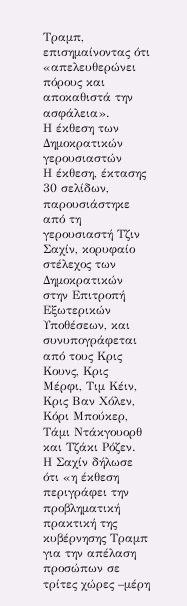Τραμπ, επισημαίνοντας ότι «απελευθερώνει πόρους και αποκαθιστά την ασφάλεια».
Η έκθεση των Δημοκρατικών γερουσιαστών
Η έκθεση, έκτασης 30 σελίδων, παρουσιάστηκε από τη γερουσιαστή Τζιν Σαχίν, κορυφαίο στέλεχος των Δημοκρατικών στην Επιτροπή Εξωτερικών Υποθέσεων, και συνυπογράφεται από τους Κρις Κουνς, Κρις Μέρφι, Τιμ Κέιν, Κρις Βαν Χόλεν, Κόρι Μπούκερ, Τάμι Ντάκγουορθ και Τζάκι Ρόζεν.
Η Σαχίν δήλωσε ότι «η έκθεση περιγράφει την προβληματική πρακτική της κυβέρνησης Τραμπ για την απέλαση προσώπων σε τρίτες χώρες –μέρη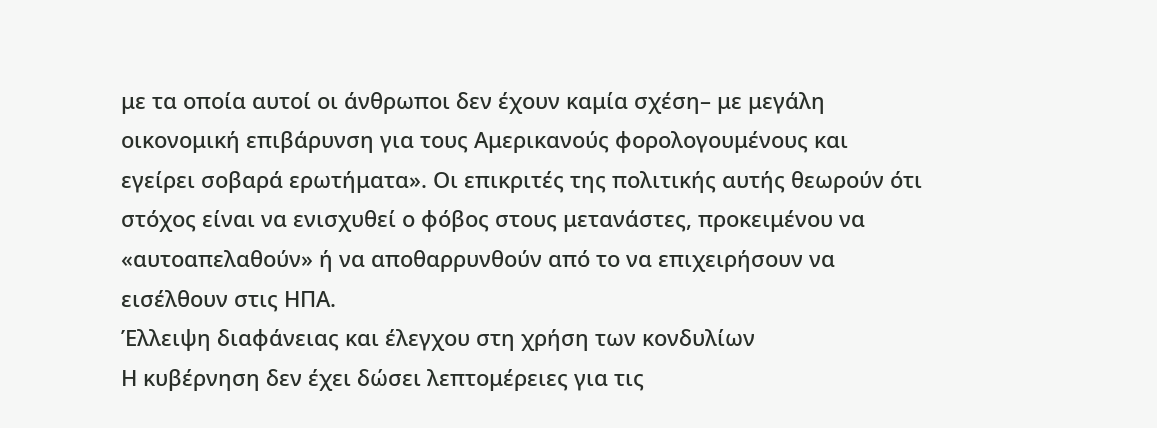με τα οποία αυτοί οι άνθρωποι δεν έχουν καμία σχέση– με μεγάλη οικονομική επιβάρυνση για τους Αμερικανούς φορολογουμένους και εγείρει σοβαρά ερωτήματα». Οι επικριτές της πολιτικής αυτής θεωρούν ότι στόχος είναι να ενισχυθεί ο φόβος στους μετανάστες, προκειμένου να «αυτοαπελαθούν» ή να αποθαρρυνθούν από το να επιχειρήσουν να εισέλθουν στις ΗΠΑ.
Έλλειψη διαφάνειας και έλεγχου στη χρήση των κονδυλίων
Η κυβέρνηση δεν έχει δώσει λεπτομέρειες για τις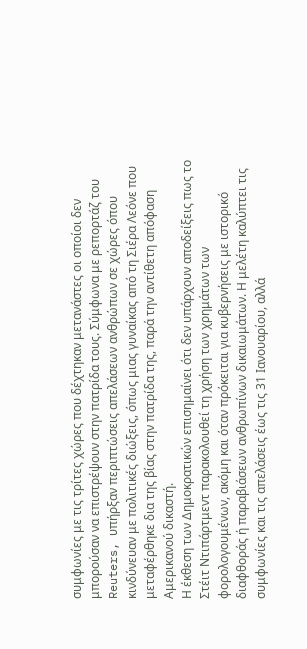συμφωνίες με τις τρίτες χώρες που δέχτηκαν μετανάστες οι οποίοι δεν μπορούσαν να επιστρέψουν στην πατρίδα τους. Σύμφωνα με ρεπορτάζ του Reuters, υπήρξαν περιπτώσεις απελάσεων ανθρώπων σε χώρες όπου κινδύνευαν με πολιτικές διώξεις, όπως μιας γυναίκας από τη Σιέρα Λεόνε που μεταφέρθηκε δια της βίας στην πατρίδα της, παρά την αντίθετη απόφαση Αμερικανού δικαστή.
Η έκθεση των Δημοκρατικών επισημαίνει ότι δεν υπάρχουν αποδείξεις πως το Στέιτ Ντιπάρτμεντ παρακολουθεί τη χρήση των χρημάτων των φορολογουμένων, ακόμη και όταν πρόκειται για κυβερνήσεις με ιστορικό διαφθοράς ή παραβιάσεων ανθρωπίνων δικαιωμάτων. Η μελέτη καλύπτει τις συμφωνίες και τις απελάσεις έως τις 31 Ιανουαρίου, αλλά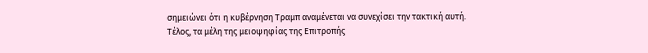σημειώνει ότι η κυβέρνηση Τραμπ αναμένεται να συνεχίσει την τακτική αυτή.
Τέλος, τα μέλη της μειοψηφίας της Επιτροπής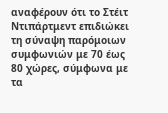αναφέρουν ότι το Στέιτ Ντιπάρτμεντ επιδιώκει τη σύναψη παρόμοιων συμφωνιών με 70 έως 80 χώρες, σύμφωνα με τα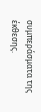συμπεράσματα της έκθεσης.